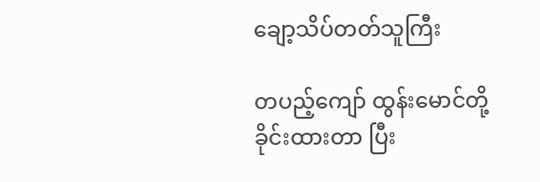ချော့သိပ်တတ်သူကြီး

တပည့်ကျော် ထွန်းမောင်တို့ ခိုင်းထားတာ ပြီး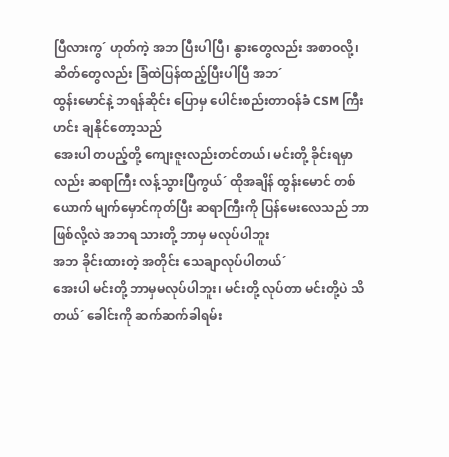ပြီလားကွ´ ဟုတ်ကဲ့ အဘ ပြီးပါပြီ၊ နွားတွေလည်း အစာဝလို့၊
ဆိတ်တွေလည်း ခြံထဲပြန်ထည့်ပြီးပါပြီ အဘ´
ထွန်းမောင်နဲ့ ဘရန်ဆိုင်း ပြောမှ ပေါင်းစည်းတာဝန်ခံ CSM ကြီး ဟင်း ချနိုင်တော့သည်
အေးပါ တပည့်တို့ ကျေးဇူးလည်းတင်တယ်၊ မင်းတို့ ခိုင်းရမှာလည်း ဆရာကြီး လန့်သွားပြီကွယ်´ ထိုအချိန် ထွန်းမောင် တစ်ယောက် မျက်မှောင်ကုတ်ပြီး ဆရာကြီးကို ပြန်မေးလေသည် ဘာဖြစ်လို့လဲ အဘရ သားတို့ ဘာမှ မလုပ်ပါဘူး
အဘ ခိုင်းထားတဲ့ အတိုင်း သေချာလုပ်ပါတယ်´
အေးပါ မင်းတို့ ဘာမှမလုပ်ပါဘူး၊ မင်းတို့ လုပ်တာ မင်းတို့ပဲ သိတယ်´ ခေါင်းကို ဆက်ဆက်ခါရမ်း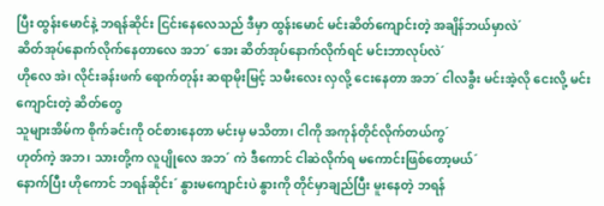ပြီး ထွန်းမောင်နဲ့ ဘရန်ဆိုင်း ငြင်းနေလေသည် ဒီမှာ ထွန်းမောင် မင်းဆိတ်ကျောင်းတဲ့ အချိန်ဘယ်မှာလဲ´
ဆိတ်အုပ်နောက်လိုက်နေတာလေ အဘ´ အေး ဆိတ်အုပ်နောက်လိုက်ရင် မင်းဘာလုပ်လဲ´
ဟိုလေ အဲ၊ လိုင်းခန်းဖက် ရောက်တုန်း ဆရာမိုးမြင့် သမီးလေး လှလို့ ငေးနေတာ အဘ´ ငါလခွီး မင်းအဲ့လို ငေးလို့ မင်းကျောင်းတဲ့ ဆိတ်တွေ
သူများအိမ်က စိုက်ခင်းကို ဝင်စားနေတာ မင်းမှ မသိတာ၊ ငါကို အကုန်တိုင်လိုက်တယ်ကွ´
ဟုတ်ကဲ့ အဘ၊ သားတို့က လူပျိုလေ အဘ´ ကဲ ဒီကောင် ငါဆဲလိုက်ရ မကောင်းဖြစ်တော့မယ်´
နောက်ပြီး ဟိုကောင် ဘရန်ဆိုင်း´ နွားမကျောင်းပဲ နွားကို တိုင်မှာချည်ပြီး မူးနေတဲ့ ဘရန်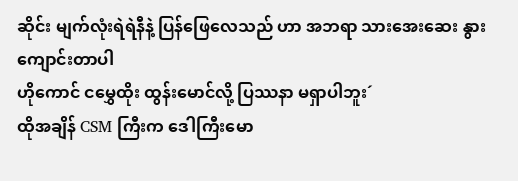ဆိုင်း မျက်လုံးရဲရဲနီနဲ့ ပြန်ဖြေလေသည် ဟာ အဘရာ သားအေးဆေး နွားကျောင်းတာပါ
ဟိုကောင် ငမွှေထိုး ထွန်းမောင်လို့ ပြဿနာ မရှာပါဘူး´
ထိုအချိန် CSM ကြီးက ဒေါကြီးမော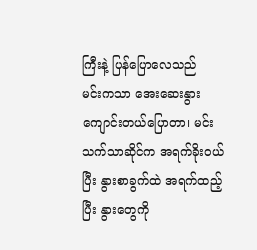ကြီးနဲ့ ပြန်ပြောလေသည်
မင်းကသာ အေးဆေးနွားကျောင်းတယ်ပြောတာ၊ မင်း သက်သာဆိုင်က အရက်ခိုးဝယ်ပြီး နွားစာခွက်ထဲ အရက်ထည့်ပြီး နွားတွေကို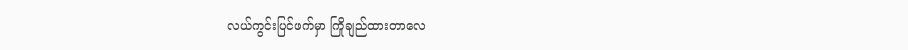လယ်ကွင်းပြင်ဖက်မှာ ကြိုချည်ထားတာလေ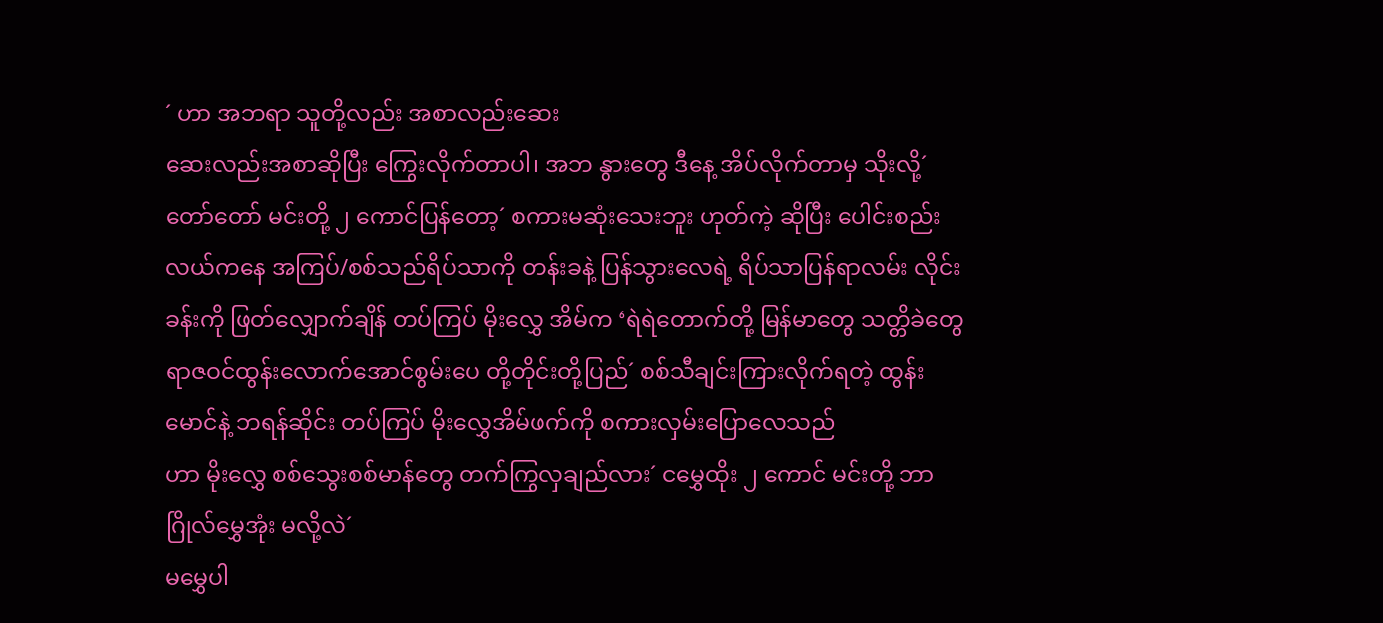´ ဟာ အဘရာ သူတို့လည်း အစာလည်းဆေး
ဆေးလည်းအစာဆိုပြီး ကြွေးလိုက်တာပါ၊ အဘ နွားတွေ ဒီနေ့ အိပ်လိုက်တာမှ သိုးလို့´
တော်တော် မင်းတို့ ၂ ကောင်ပြန်တော့´ စကားမဆုံးသေးဘူး ဟုတ်ကဲ့ ဆိုပြီး ပေါင်းစည်းလယ်ကနေ အကြပ်/စစ်သည်ရိပ်သာကို တန်းခနဲ့ ပြန်သွားလေရဲ့ ရိပ်သာပြန်ရာလမ်း လိုင်းခန်းကို ဖြတ်လျှောက်ချိန် တပ်ကြပ် မိုးလွှေ အိမ်က ‘ရဲရဲတောက်တို့ မြန်မာတွေ သတ္တိခဲတွေ ရာဇဝင်ထွန်းလောက်အောင်စွမ်းပေ တို့တိုင်းတို့ပြည်´ စစ်သီချင်းကြားလိုက်ရတဲ့ ထွန်းမောင်နဲ့ ဘရန်ဆိုင်း တပ်ကြပ် မိုးလွှေအိမ်ဖက်ကို စကားလှမ်းပြောလေသည်
ဟာ မိုးလွှေ စစ်သွေးစစ်မာန်တွေ တက်ကြွလှချည်လား´ ငမွှေထိုး ၂ ကောင် မင်းတို့ ဘာဂြိုလ်မွှေအုံး မလို့လဲ´
မမွှေပါ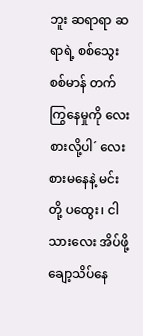ဘူး ဆရာရာ ဆရာရဲ့ စစ်သွေးစစ်မာန် တက်ကြွနေမှုကို လေးစားလို့ပါ´ လေးစားမနေနဲ့ မင်းတို့ ပထွေး၊ ငါသားလေး အိပ်ဖို့ချော့သိပ်နေ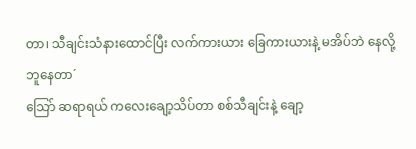တာ၊ သီချင်းသံနားထောင်ပြီး လက်ကားယား ခြေကားယားနဲ့ မအိပ်ဘဲ နေလို့ ဘူနေတာ´
သြော် ဆရာရယ် ကလေးချော့သိပ်တာ စစ်သီချင်းနဲ့ ချော့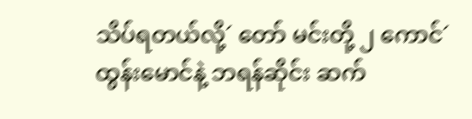သိပ်ရတယ်လို့´ တော် မင်းတို့ ၂ ကောင်´
ထွန်းမောင်နဲ့ ဘရန်ဆိုင်း ဆက်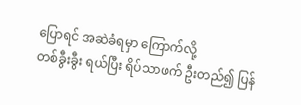ပြောရင် အဆဲခံရမှာ ကြောက်လို့
တစ်ခွီးခွီး ရယ်ပြီး ရိပ်သာဖက် ဦးတည်၍ ပြန်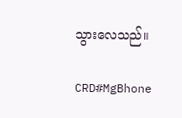သွားလေသည်။

CRD#MgBhone